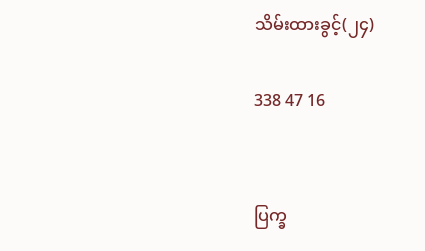သိမ်းထားခွင့်(၂၄)

338 47 16


ပြက္ခ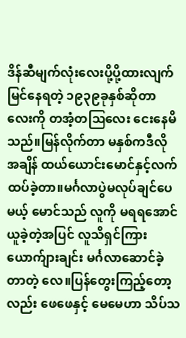ဒိန်ဆီမျက်လုံးလေး‌ပို့‌ပို့ထားလျက်မြင်နေရတဲ့ ၁၉၃၉ခုနှစ်ဆိုတာလေးကို တအံ့တဩလေး ငေးနေမိသည်။မြန်လိုက်တာ မနှစ်ကဒီလို အချိန် ထယ်ယောင်းမောင်နှင့်လက်ထပ်ခဲ့တာ။မင်္ဂလာပွဲမလုပ်ချင်ပေမယ့် မောင်သည် လူကို မရရအောင်ယူခဲ့တဲ့အပြင် လူသိရှင်ကြား ယောက်ျားချင်း မင်္ဂလာဆောင်‌ခဲ့တာတဲ့‌ လေ။ပြန်တွေးကြည့်တော့လည်း ဖေဖေနှင့် မေမေဟာ သိပ်သ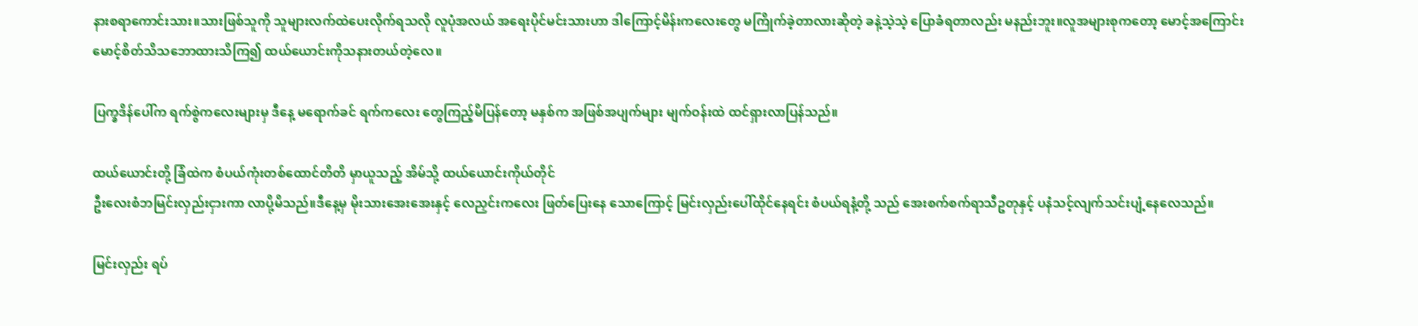နားစရာကောင်းသား။သားဖြစ်သူ‌ကို သူများလက်ထဲပေးလိုက်ရသလို လူပုံအလယ် အရေးပိုင်မင်းသားဟာ ‌ဒါကြောင့်မိန်းကလေးတွေ မကြိုက်ခဲ့တာလားဆိုတဲ့ ခနဲ့သဲ့သဲ့ ပြောခံရတာလည်း မနည်းဘူး။လူအများစုကတော့ မောင့်အကြောင်းမောင့်စိတ်သိသဘောထားသိကြ၍ ထယ်ယောင်းကိုသနားတယ်တဲ့လေ။

ပြက္ခဒိန်ပေါ်က ရက်စွဲကလေးများမှ ဒီနေ့ မရောက်ခင် ရက်ကလေး တွေကြည့်မိပြန်တော့ မနှစ်က အဖြစ်အပျက်များ မျက်ဝန်းထဲ ထင်ရှားလာပြန်သည်။

ထယ်ယောင်းတို့ ခြံထဲက စံပယ်ကုံးတစ်ထောင်တိတိ မှာယူသည့် အိမ်သို့ ထယ်ယောင်းကိုယ်တိုင်
ဦးလေးစံဘမြင်းလှည်းငှားကာ လာပို့မိသည်။ဒီနေ့မှ မိုးသားအေးအေးနှင့် လေညှင်းကလေး ဖြတ်ပြေးနေ‌ သောကြောင့် မြင်းလှည်းပေါ်ထိုင်နေရင်း စံပယ်ရနံ့‌တို့ သည် အေးစက်စက်ရာသီဥတုနှင့် ပနံသင့်လျက်သင်းပျံ့နေလေသည်။

မြင်းလှည်း ရပ်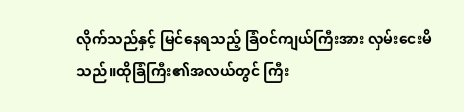လိုက်သည်နှင့် မြင်နေရသည့် ခြံဝင်ကျယ်ကြီးအား လှမ်းငေးမိသည်။ထိုခြံကြီး၏အလယ်တွင် ကြီး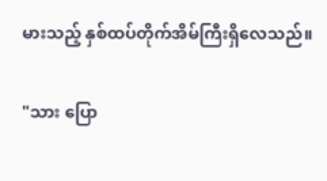မားသည့် နှစ်ထပ်တိုက်အိမ်ကြီးရှိလေသည်။

"သား ပြော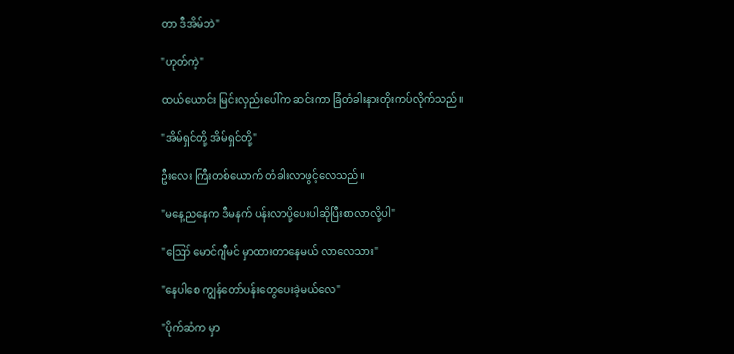တာ ဒီအိမ်ဘဲ"

"ဟုတ်ကဲ့"

ထယ်ယောင်း မြင်းလှည်းပေါ်က ဆင်းကာ ခြံတံခါးနားတိုးကပ်လိုက်သည်။

"အိမ်ရှင်တို့ အိမ်‌ရှင်တို့"

ဦးလေး ကြီးတစ်ယောက် တံခါးလာဖွင့်လေသည်။

"မနေ့ညနေက ဒီမနက် ပန်းလာပို့ပေးပါဆိုပြီးစာလာလို့ပါ"

"ဪ မောင်ဂျီမင် မှာထားတာနေမယ် လာလေသား"

"နေပါစေ ကျွန်တော်ပန်းတွေပေးခဲ့မယ်လေ"

"ပိုက်ဆံက မှာ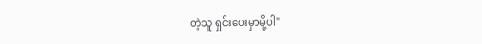တဲ့သူ ရှင်းပေးမှာမို့ပါ"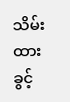သိမ်းထားခွင့်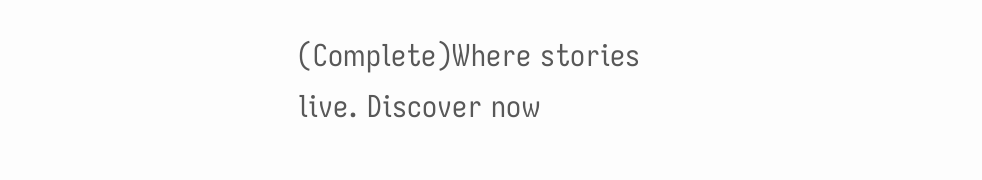(Complete)Where stories live. Discover now